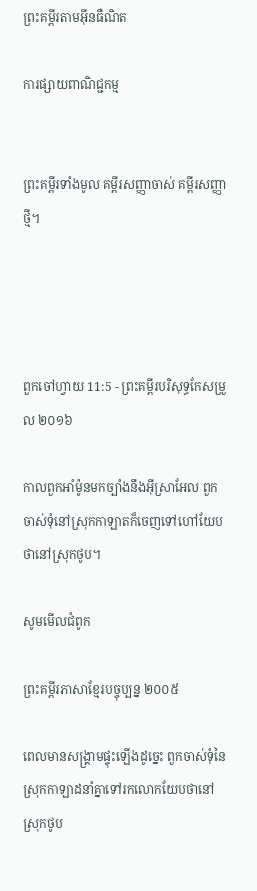ព្រះគម្ពីរតាមអ៊ីនធឺណិត

ការផ្សាយពាណិជ្ជកម្ម


ព្រះគម្ពីរទាំងមូល គម្ពីរសញ្ញាចាស់ គម្ពីរសញ្ញាថ្មី។




ពួកចៅ‌ហ្វាយ 11:5 - ព្រះគម្ពីរបរិសុទ្ធកែសម្រួល ២០១៦

កាលពួកអាំម៉ូនមកច្បាំងនឹងអ៊ីស្រា‌អែល ពួកចាស់ទុំនៅស្រុកកាឡាតក៏ចេញទៅហៅយែបថានៅស្រុកថូប។

សូមមើលជំពូក

ព្រះគម្ពីរភាសាខ្មែរបច្ចុប្បន្ន ២០០៥

ពេលមានសង្គ្រាមផ្ទុះឡើងដូច្នេះ ពួកចាស់ទុំនៃស្រុកកាឡាដនាំគ្នាទៅរកលោកយែបថានៅស្រុកថូប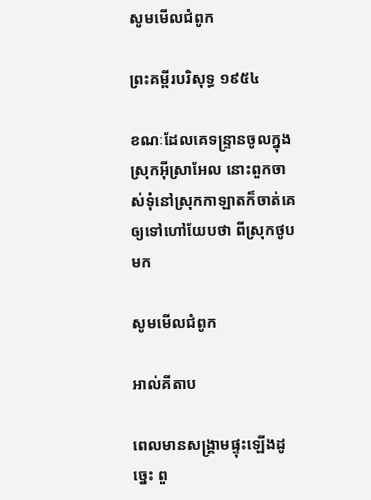សូមមើលជំពូក

ព្រះគម្ពីរបរិសុទ្ធ ១៩៥៤

ខណៈដែលគេទន្ទ្រានចូលក្នុងស្រុកអ៊ីស្រាអែល នោះពួកចាស់‌ទុំនៅស្រុកកាឡាតក៏ចាត់គេ ឲ្យទៅហៅយែបថា ពីស្រុកថូបមក

សូមមើលជំពូក

អាល់គីតាប

ពេលមានសង្គ្រាមផ្ទុះឡើងដូច្នេះ ពួ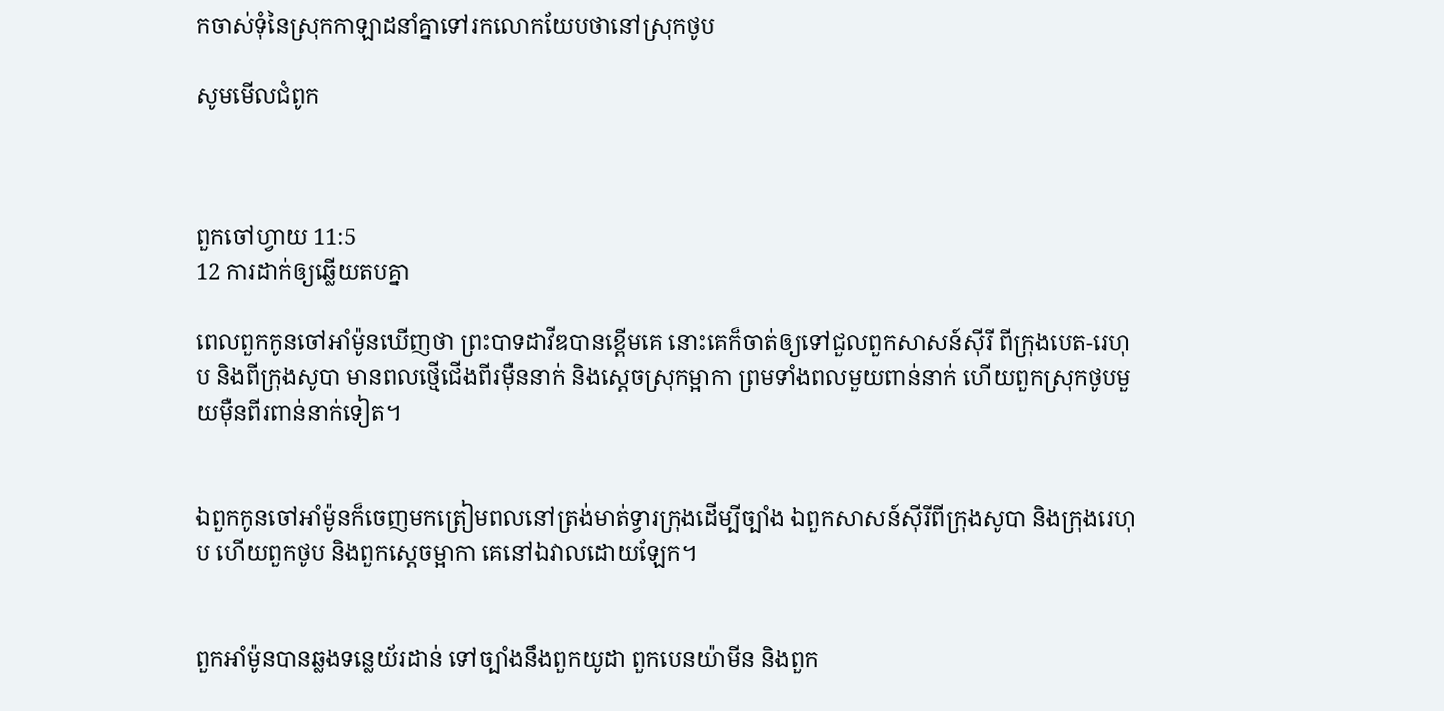កចាស់ទុំនៃស្រុកកាឡាដនាំគ្នាទៅរកលោកយែបថានៅស្រុកថូប

សូមមើលជំពូក



ពួកចៅ‌ហ្វាយ 11:5
12 ការដាក់ឲ្យឆ្លើយតបគ្នា

ពេលពួកកូនចៅអាំម៉ូនឃើញថា ព្រះបាទដាវីឌបានខ្ពើមគេ នោះគេក៏ចាត់ឲ្យទៅជួលពួកសាសន៍ស៊ីរី ពីក្រុងបេត-រេហុប និងពីក្រុងសូបា មានពលថ្មើជើងពីរម៉ឺននាក់ និងស្តេចស្រុកម្អាកា ព្រមទាំងពលមួយពាន់នាក់ ហើយពួកស្រុកថូបមួយម៉ឺនពីរពាន់នាក់ទៀត។


ឯពួកកូនចៅអាំម៉ូនក៏ចេញមកត្រៀមពលនៅត្រង់មាត់ទ្វារក្រុងដើម្បីច្បាំង ឯពួកសាសន៍ស៊ីរីពីក្រុងសូបា និងក្រុងរេហុប ហើយពួកថូប និងពួកស្តេចម្អាកា គេនៅឯវាលដោយឡែក។


ពួកអាំម៉ូនបានឆ្លងទន្លេយ័រ‌ដាន់ ទៅច្បាំងនឹងពួកយូដា ពួកបេនយ៉ាមីន និងពួក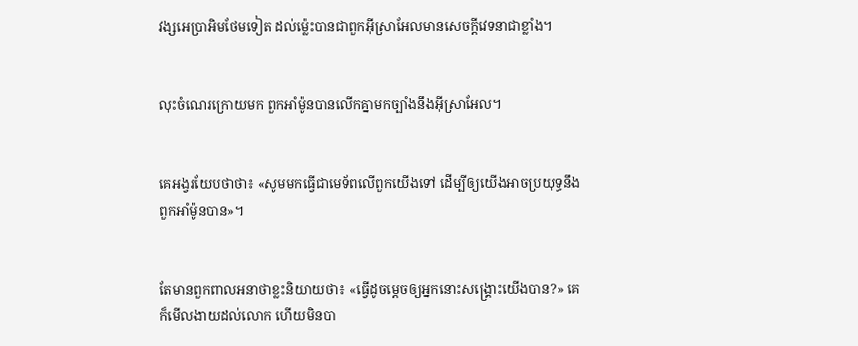វង្សអេប្រាអិមថែមទៀត ដល់ម៉្លេះបានជាពួកអ៊ីស្រា‌អែលមានសេចក្ដីវេទនាជាខ្លាំង។


លុះចំណេរក្រោយមក ពួកអាំម៉ូនបានលើកគ្នាមកច្បាំងនឹងអ៊ីស្រា‌អែល។


គេអង្វរយែបថាថា៖ «សូមមកធ្វើជាមេ‌ទ័ពលើពួកយើងទៅ ដើម្បីឲ្យយើងអាចប្រយុទ្ធនឹងពួកអាំម៉ូនបាន»។


តែមានពួកពាលអនាថាខ្លះនិយាយថា៖ «ធ្វើដូចម្តេចឲ្យអ្នកនោះសង្គ្រោះយើងបាន?» គេក៏មើលងាយដល់លោក ហើយមិនបា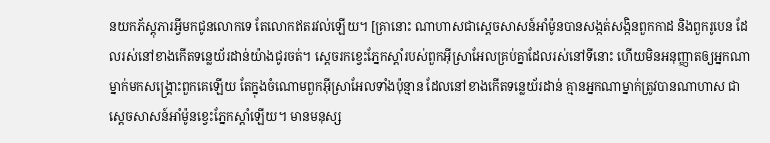នយកភ័ស្តុ‌ភារអ្វីមកជូនលោកទេ តែលោកឥតរវល់ឡើយ។ [គ្រានោះ ណាហាសជាស្ដេចសាសន៍អាំម៉ូនបានសង្កត់សង្កិនពួកកាដ និងពួករូបេន ដែលរស់នៅខាងកើតទន្លេយ័រដាន់យ៉ាងជូរចត់។ ស្ដេចរកខ្វេះភ្នែកស្ដាំរបស់ពួកអ៊ីស្រា‌អែលគ្រប់គ្នាដែលរស់នៅទីនោះ ហើយមិនអនុញ្ញាតឲ្យអ្នកណាម្នាក់មកសង្គ្រោះពួកគេឡើយ តែក្នុងចំណោមពួកអ៊ីស្រា‌អែលទាំងប៉ុន្មាន ដែលនៅខាងកើតទន្លេយ័រដាន់ គ្មានអ្នកណាម្នាក់ត្រូវបានណាហាស ជាស្ដេចសាសន៍អាំម៉ូនខ្វេះភ្នែកស្ដាំឡើយ។ មានមនុស្ស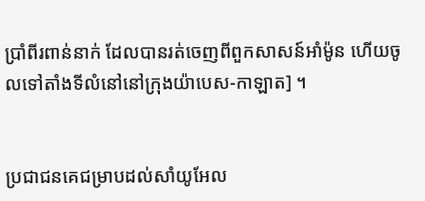ប្រាំពីរពាន់នាក់ ដែលបានរត់ចេញពីពួកសាសន៍អាំម៉ូន ហើយចូលទៅតាំងទីលំនៅនៅក្រុងយ៉ាបេស-កាឡាត] ។


ប្រជាជនគេជម្រាបដល់សាំយូ‌អែល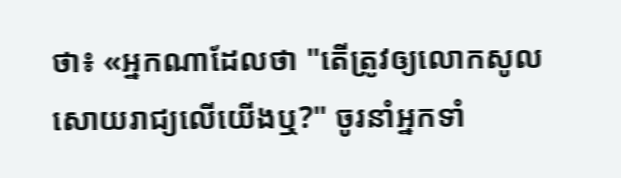ថា៖ «អ្នកណាដែលថា "តើត្រូវឲ្យលោកសូលសោយ‌រាជ្យលើយើងឬ?" ចូរនាំអ្នកទាំ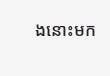ងនោះមក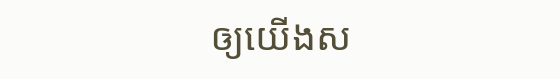ឲ្យយើងស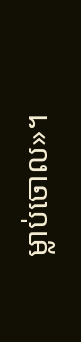ម្លាប់ចោល»។